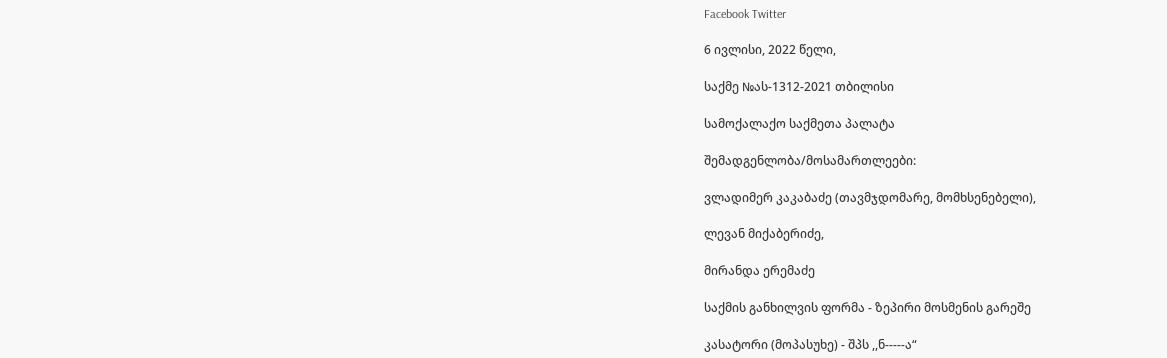Facebook Twitter

6 ივლისი, 2022 წელი,

საქმე №ას-1312-2021 თბილისი

სამოქალაქო საქმეთა პალატა

შემადგენლობა/მოსამართლეები:

ვლადიმერ კაკაბაძე (თავმჯდომარე, მომხსენებელი),

ლევან მიქაბერიძე,

მირანდა ერემაძე

საქმის განხილვის ფორმა - ზეპირი მოსმენის გარეშე

კასატორი (მოპასუხე) - შპს ,,ნ-----ა“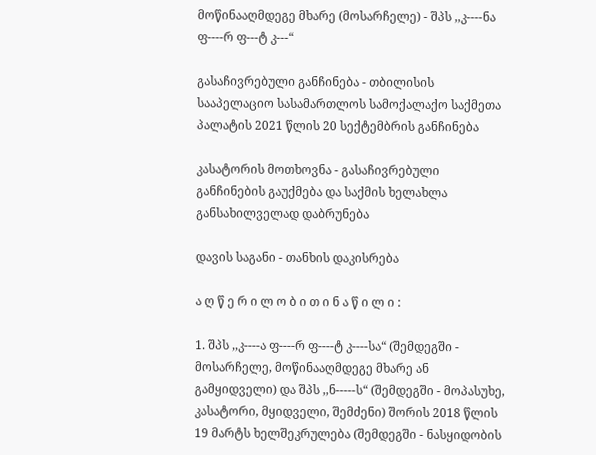მოწინააღმდეგე მხარე (მოსარჩელე) - შპს ,,კ----ნა ფ----რ ფ---ტ კ---“

გასაჩივრებული განჩინება - თბილისის სააპელაციო სასამართლოს სამოქალაქო საქმეთა პალატის 2021 წლის 20 სექტემბრის განჩინება

კასატორის მოთხოვნა - გასაჩივრებული განჩინების გაუქმება და საქმის ხელახლა განსახილველად დაბრუნება

დავის საგანი - თანხის დაკისრება

ა ღ წ ე რ ი ლ ო ბ ი თ ი ნ ა წ ი ლ ი :

1. შპს ,,კ----ა ფ----რ ფ----ტ კ----სა“ (შემდეგში - მოსარჩელე, მოწინააღმდეგე მხარე ან გამყიდველი) და შპს ,,ნ-----ს“ (შემდეგში - მოპასუხე, კასატორი, მყიდველი, შემძენი) შორის 2018 წლის 19 მარტს ხელშეკრულება (შემდეგში - ნასყიდობის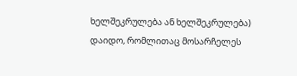ხელშეკრულება ან ხელშეკრულება) დაიდო, რომლითაც მოსარჩელეს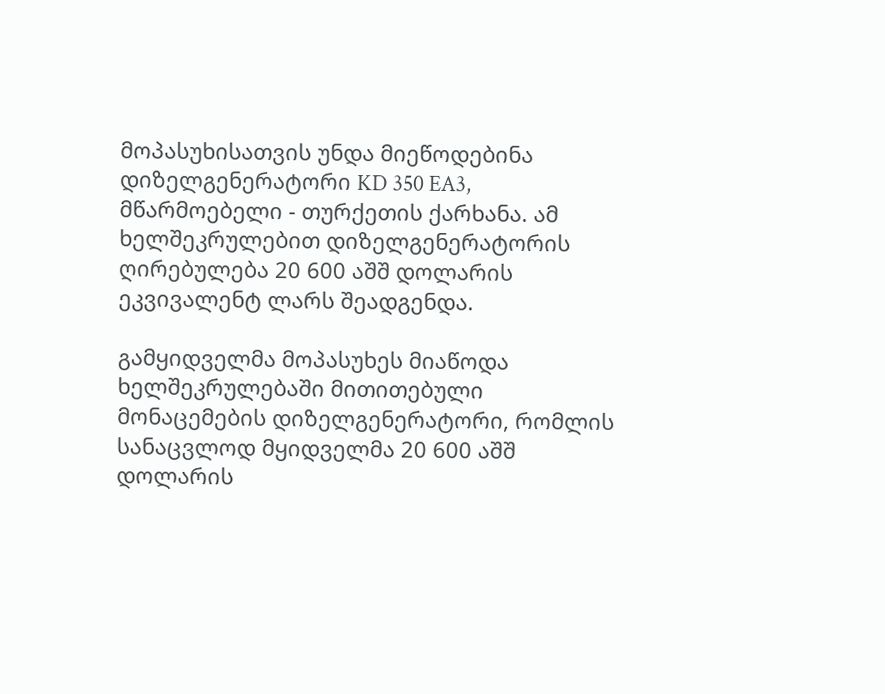მოპასუხისათვის უნდა მიეწოდებინა დიზელგენერატორი KD 350 EA3, მწარმოებელი - თურქეთის ქარხანა. ამ ხელშეკრულებით დიზელგენერატორის ღირებულება 20 600 აშშ დოლარის ეკვივალენტ ლარს შეადგენდა.

გამყიდველმა მოპასუხეს მიაწოდა ხელშეკრულებაში მითითებული მონაცემების დიზელგენერატორი, რომლის სანაცვლოდ მყიდველმა 20 600 აშშ დოლარის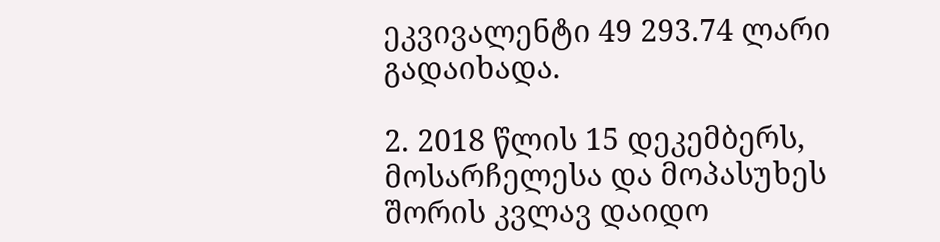ეკვივალენტი 49 293.74 ლარი გადაიხადა.

2. 2018 წლის 15 დეკემბერს, მოსარჩელესა და მოპასუხეს შორის კვლავ დაიდო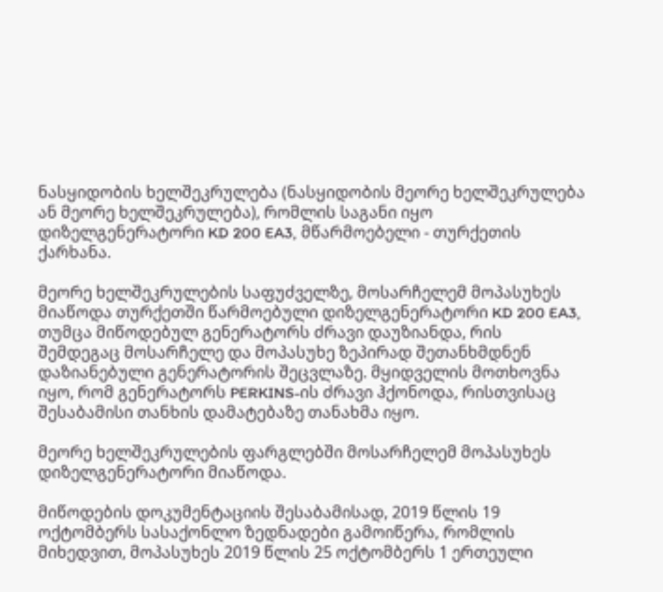ნასყიდობის ხელშეკრულება (ნასყიდობის მეორე ხელშეკრულება ან მეორე ხელშეკრულება), რომლის საგანი იყო დიზელგენერატორი KD 200 EA3, მწარმოებელი - თურქეთის ქარხანა.

მეორე ხელშეკრულების საფუძველზე, მოსარჩელემ მოპასუხეს მიაწოდა თურქეთში წარმოებული დიზელგენერატორი KD 200 EA3, თუმცა მიწოდებულ გენერატორს ძრავი დაუზიანდა, რის შემდეგაც მოსარჩელე და მოპასუხე ზეპირად შეთანხმდნენ დაზიანებული გენერატორის შეცვლაზე. მყიდველის მოთხოვნა იყო, რომ გენერატორს PERKINS-ის ძრავი ჰქონოდა, რისთვისაც შესაბამისი თანხის დამატებაზე თანახმა იყო.

მეორე ხელშეკრულების ფარგლებში მოსარჩელემ მოპასუხეს დიზელგენერატორი მიაწოდა.

მიწოდების დოკუმენტაციის შესაბამისად, 2019 წლის 19 ოქტომბერს სასაქონლო ზედნადები გამოიწერა, რომლის მიხედვით, მოპასუხეს 2019 წლის 25 ოქტომბერს 1 ერთეული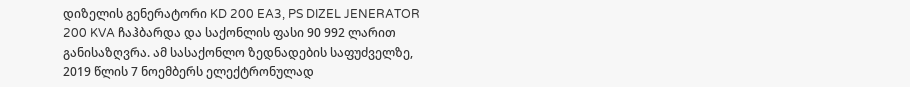დიზელის გენერატორი KD 200 EA3, PS DIZEL JENERATOR 200 KVA ჩაჰბარდა და საქონლის ფასი 90 992 ლარით განისაზღვრა. ამ სასაქონლო ზედნადების საფუძველზე, 2019 წლის 7 ნოემბერს ელექტრონულად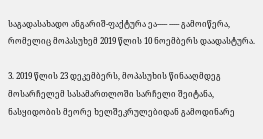საგადასახადო ანგარიშ-ფაქტურა ეა----- ----- გამოიწერა, რომელიც მოპასუხემ 2019 წლის 10 ნოემბერს დაადასტურა.

3. 2019 წლის 23 დეკემბერს, მოპასუხის წინააღმდეგ მოსარჩელემ სასამართლოში სარჩელი შეიტანა, ნასყიდობის მეორე ხელშეკრულებიდან გამოდინარე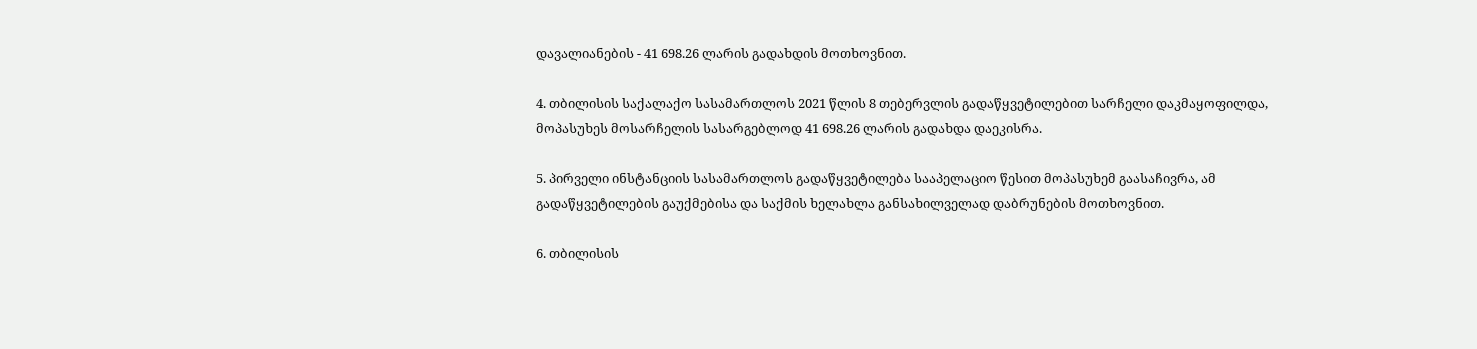დავალიანების - 41 698.26 ლარის გადახდის მოთხოვნით.

4. თბილისის საქალაქო სასამართლოს 2021 წლის 8 თებერვლის გადაწყვეტილებით სარჩელი დაკმაყოფილდა, მოპასუხეს მოსარჩელის სასარგებლოდ 41 698.26 ლარის გადახდა დაეკისრა.

5. პირველი ინსტანციის სასამართლოს გადაწყვეტილება სააპელაციო წესით მოპასუხემ გაასაჩივრა, ამ გადაწყვეტილების გაუქმებისა და საქმის ხელახლა განსახილველად დაბრუნების მოთხოვნით.

6. თბილისის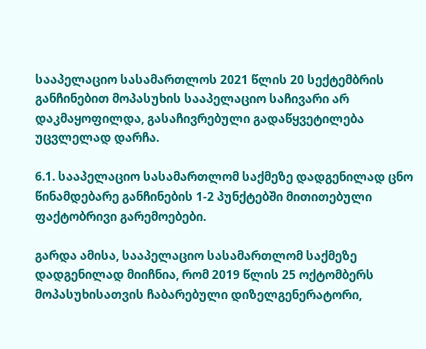სააპელაციო სასამართლოს 2021 წლის 20 სექტემბრის განჩინებით მოპასუხის სააპელაციო საჩივარი არ დაკმაყოფილდა, გასაჩივრებული გადაწყვეტილება უცვლელად დარჩა.

6.1. სააპელაციო სასამართლომ საქმეზე დადგენილად ცნო წინამდებარე განჩინების 1-2 პუნქტებში მითითებული ფაქტობრივი გარემოებები.

გარდა ამისა, სააპელაციო სასამართლომ საქმეზე დადგენილად მიიჩნია, რომ 2019 წლის 25 ოქტომბერს მოპასუხისათვის ჩაბარებული დიზელგენერატორი,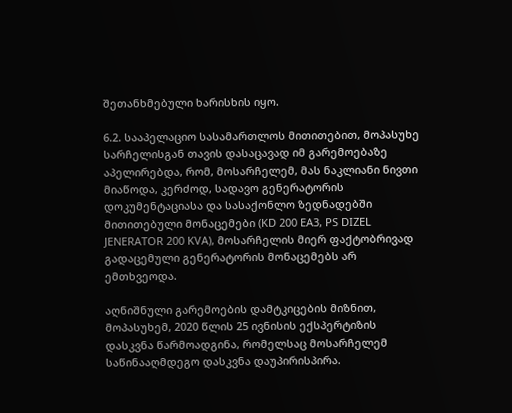შეთანხმებული ხარისხის იყო.

6.2. სააპელაციო სასამართლოს მითითებით, მოპასუხე სარჩელისგან თავის დასაცავად იმ გარემოებაზე აპელირებდა, რომ, მოსარჩელემ, მას ნაკლიანი ნივთი მიაწოდა, კერძოდ, სადავო გენერატორის დოკუმენტაციასა და სასაქონლო ზედნადებში მითითებული მონაცემები (KD 200 EA3, PS DIZEL JENERATOR 200 KVA), მოსარჩელის მიერ ფაქტობრივად გადაცემული გენერატორის მონაცემებს არ ემთხვეოდა.

აღნიშნული გარემოების დამტკიცების მიზნით, მოპასუხემ, 2020 წლის 25 ივნისის ექსპერტიზის დასკვნა წარმოადგინა, რომელსაც მოსარჩელემ საწინააღმდეგო დასკვნა დაუპირისპირა.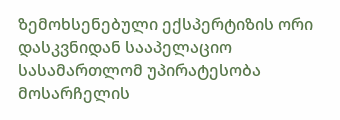ზემოხსენებული ექსპერტიზის ორი დასკვნიდან სააპელაციო სასამართლომ უპირატესობა მოსარჩელის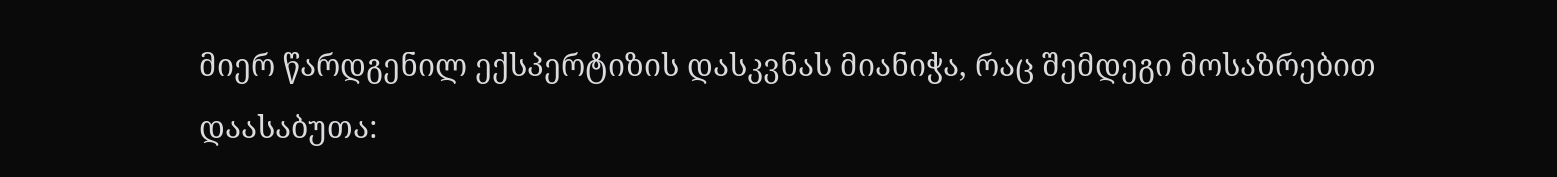მიერ წარდგენილ ექსპერტიზის დასკვნას მიანიჭა, რაც შემდეგი მოსაზრებით დაასაბუთა: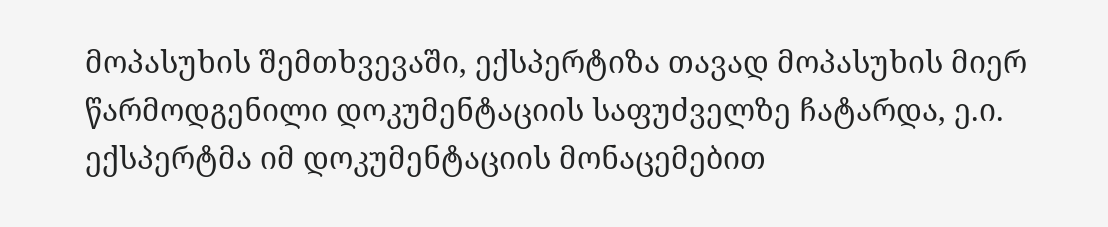მოპასუხის შემთხვევაში, ექსპერტიზა თავად მოპასუხის მიერ წარმოდგენილი დოკუმენტაციის საფუძველზე ჩატარდა, ე.ი. ექსპერტმა იმ დოკუმენტაციის მონაცემებით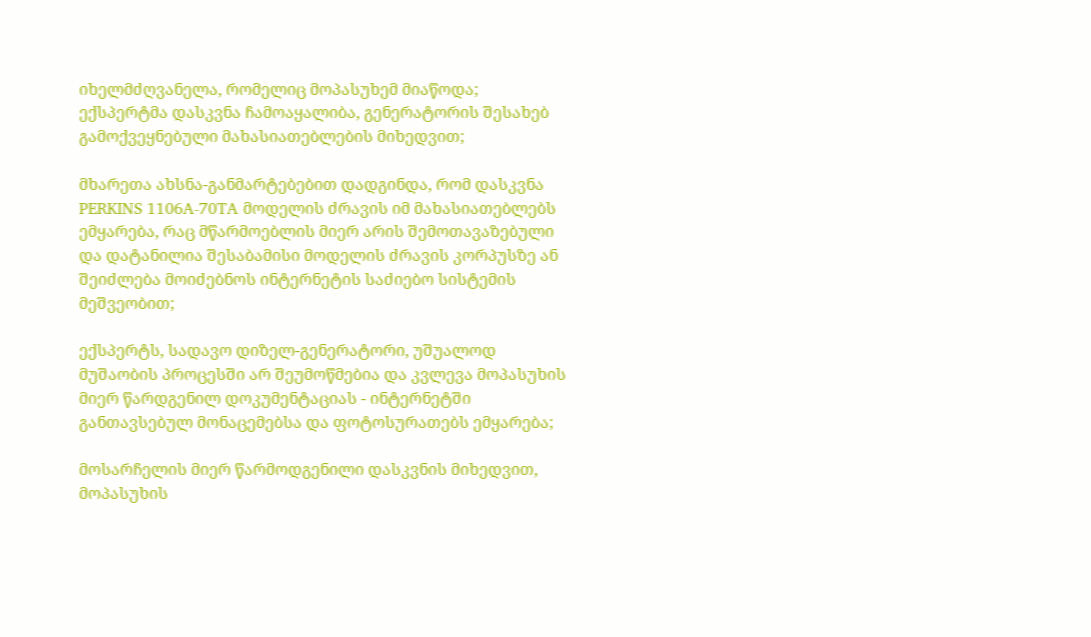იხელმძღვანელა, რომელიც მოპასუხემ მიაწოდა; ექსპერტმა დასკვნა ჩამოაყალიბა, გენერატორის შესახებ გამოქვეყნებული მახასიათებლების მიხედვით;

მხარეთა ახსნა-განმარტებებით დადგინდა, რომ დასკვნა PERKINS 1106A-70TA მოდელის ძრავის იმ მახასიათებლებს ემყარება, რაც მწარმოებლის მიერ არის შემოთავაზებული და დატანილია შესაბამისი მოდელის ძრავის კორპუსზე ან შეიძლება მოიძებნოს ინტერნეტის საძიებო სისტემის მეშვეობით;

ექსპერტს, სადავო დიზელ-გენერატორი, უშუალოდ მუშაობის პროცესში არ შეუმოწმებია და კვლევა მოპასუხის მიერ წარდგენილ დოკუმენტაციას - ინტერნეტში განთავსებულ მონაცემებსა და ფოტოსურათებს ემყარება;

მოსარჩელის მიერ წარმოდგენილი დასკვნის მიხედვით, მოპასუხის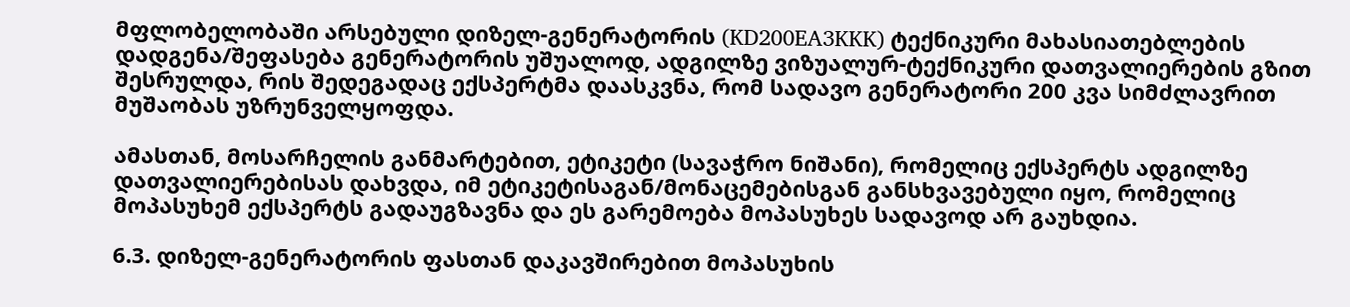მფლობელობაში არსებული დიზელ-გენერატორის (KD200EA3KKK) ტექნიკური მახასიათებლების დადგენა/შეფასება გენერატორის უშუალოდ, ადგილზე ვიზუალურ-ტექნიკური დათვალიერების გზით შესრულდა, რის შედეგადაც ექსპერტმა დაასკვნა, რომ სადავო გენერატორი 200 კვა სიმძლავრით მუშაობას უზრუნველყოფდა.

ამასთან, მოსარჩელის განმარტებით, ეტიკეტი (სავაჭრო ნიშანი), რომელიც ექსპერტს ადგილზე დათვალიერებისას დახვდა, იმ ეტიკეტისაგან/მონაცემებისგან განსხვავებული იყო, რომელიც მოპასუხემ ექსპერტს გადაუგზავნა და ეს გარემოება მოპასუხეს სადავოდ არ გაუხდია.

6.3. დიზელ-გენერატორის ფასთან დაკავშირებით მოპასუხის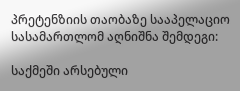პრეტენზიის თაობაზე სააპელაციო სასამართლომ აღნიშნა შემდეგი:

საქმეში არსებული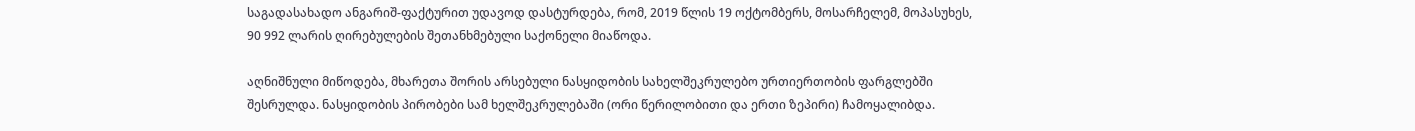საგადასახადო ანგარიშ-ფაქტურით უდავოდ დასტურდება, რომ, 2019 წლის 19 ოქტომბერს, მოსარჩელემ, მოპასუხეს, 90 992 ლარის ღირებულების შეთანხმებული საქონელი მიაწოდა.

აღნიშნული მიწოდება, მხარეთა შორის არსებული ნასყიდობის სახელშეკრულებო ურთიერთობის ფარგლებში შესრულდა. ნასყიდობის პირობები სამ ხელშეკრულებაში (ორი წერილობითი და ერთი ზეპირი) ჩამოყალიბდა.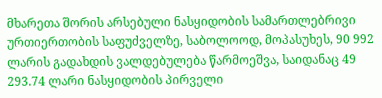მხარეთა შორის არსებული ნასყიდობის სამართლებრივი ურთიერთობის საფუძველზე, საბოლოოდ, მოპასუხეს, 90 992 ლარის გადახდის ვალდებულება წარმოეშვა, საიდანაც 49 293.74 ლარი ნასყიდობის პირველი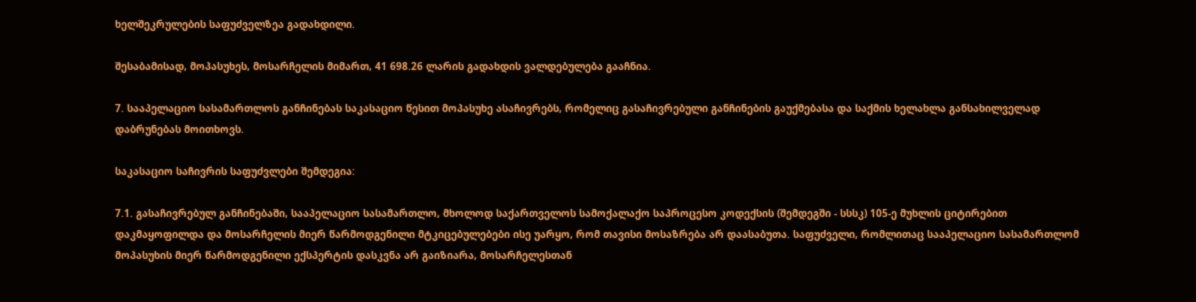ხელშეკრულების საფუძველზეა გადახდილი.

შესაბამისად, მოპასუხეს, მოსარჩელის მიმართ, 41 698.26 ლარის გადახდის ვალდებულება გააჩნია.

7. სააპელაციო სასამართლოს განჩინებას საკასაციო წესით მოპასუხე ასაჩივრებს, რომელიც გასაჩივრებული განჩინების გაუქმებასა და საქმის ხელახლა განსახილველად დაბრუნებას მოითხოვს.

საკასაციო საჩივრის საფუძვლები შემდეგია:

7.1. გასაჩივრებულ განჩინებაში, სააპელაციო სასამართლო, მხოლოდ საქართველოს სამოქალაქო საპროცესო კოდექსის (შემდეგში - სსსკ) 105-ე მუხლის ციტირებით დაკმაყოფილდა და მოსარჩელის მიერ წარმოდგენილი მტკიცებულებები ისე უარყო, რომ თავისი მოსაზრება არ დაასაბუთა. საფუძველი, რომლითაც სააპელაციო სასამართლომ მოპასუხის მიერ წარმოდგენილი ექსპერტის დასკვნა არ გაიზიარა, მოსარჩელესთან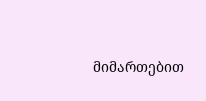მიმართებით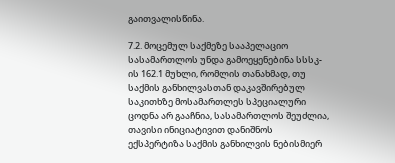გაითვალისწინა.

7.2. მოცემულ საქმეზე სააპელაციო სასამართლოს უნდა გამოეყენებინა სსსკ-ის 162.1 მუხლი, რომლის თანახმად, თუ საქმის განხილვასთან დაკავშირებულ საკითხზე მოსამართლეს სპეციალური ცოდნა არ გააჩნია, სასამართლოს შეუძლია, თავისი ინიციატივით დანიშნოს ექსპერტიზა საქმის განხილვის ნებისმიერ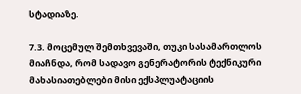სტადიაზე.

7.3. მოცემულ შემთხვევაში, თუკი სასამართლოს მიაჩნდა, რომ სადავო გენერატორის ტექნიკური მახასიათებლები მისი ექსპლუატაციის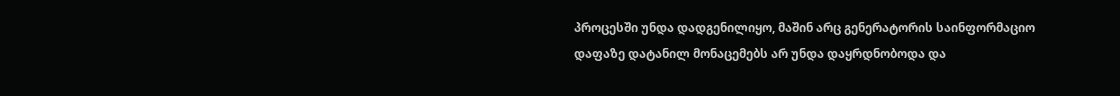პროცესში უნდა დადგენილიყო, მაშინ არც გენერატორის საინფორმაციო დაფაზე დატანილ მონაცემებს არ უნდა დაყრდნობოდა და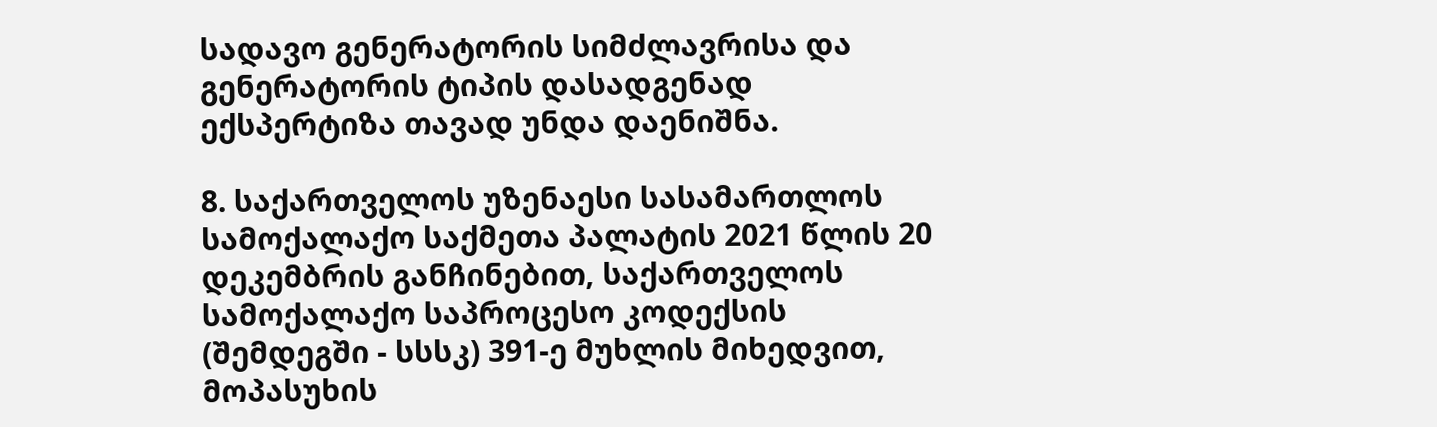სადავო გენერატორის სიმძლავრისა და გენერატორის ტიპის დასადგენად ექსპერტიზა თავად უნდა დაენიშნა.

8. საქართველოს უზენაესი სასამართლოს სამოქალაქო საქმეთა პალატის 2021 წლის 20 დეკემბრის განჩინებით, საქართველოს სამოქალაქო საპროცესო კოდექსის (შემდეგში - სსსკ) 391-ე მუხლის მიხედვით, მოპასუხის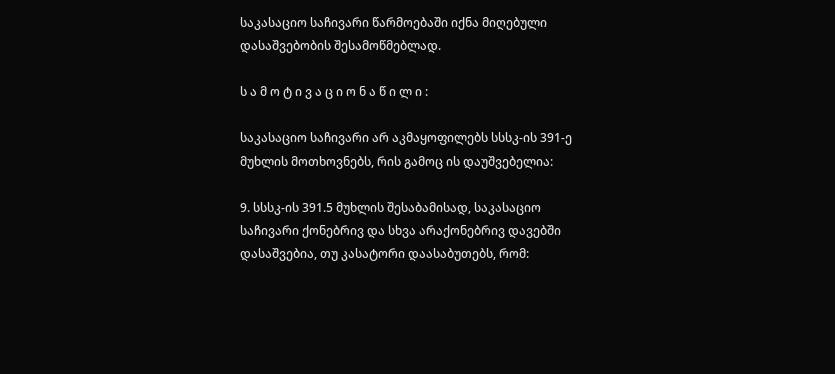საკასაციო საჩივარი წარმოებაში იქნა მიღებული დასაშვებობის შესამოწმებლად.

ს ა მ ო ტ ი ვ ა ც ი ო ნ ა წ ი ლ ი :

საკასაციო საჩივარი არ აკმაყოფილებს სსსკ-ის 391-ე მუხლის მოთხოვნებს, რის გამოც ის დაუშვებელია:

9. სსსკ-ის 391.5 მუხლის შესაბამისად, საკასაციო საჩივარი ქონებრივ და სხვა არაქონებრივ დავებში დასაშვებია, თუ კასატორი დაასაბუთებს, რომ: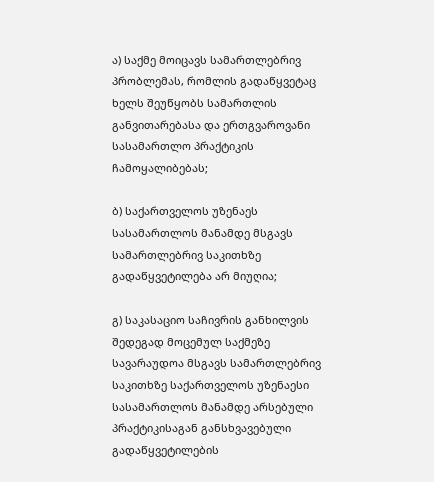ა) საქმე მოიცავს სამართლებრივ პრობლემას, რომლის გადაწყვეტაც ხელს შეუწყობს სამართლის განვითარებასა და ერთგვაროვანი სასამართლო პრაქტიკის ჩამოყალიბებას;

ბ) საქართველოს უზენაეს სასამართლოს მანამდე მსგავს სამართლებრივ საკითხზე გადაწყვეტილება არ მიუღია;

გ) საკასაციო საჩივრის განხილვის შედეგად მოცემულ საქმეზე სავარაუდოა მსგავს სამართლებრივ საკითხზე საქართველოს უზენაესი სასამართლოს მანამდე არსებული პრაქტიკისაგან განსხვავებული გადაწყვეტილების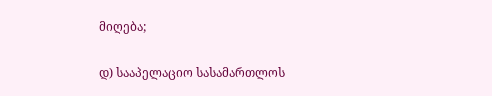მიღება;

დ) სააპელაციო სასამართლოს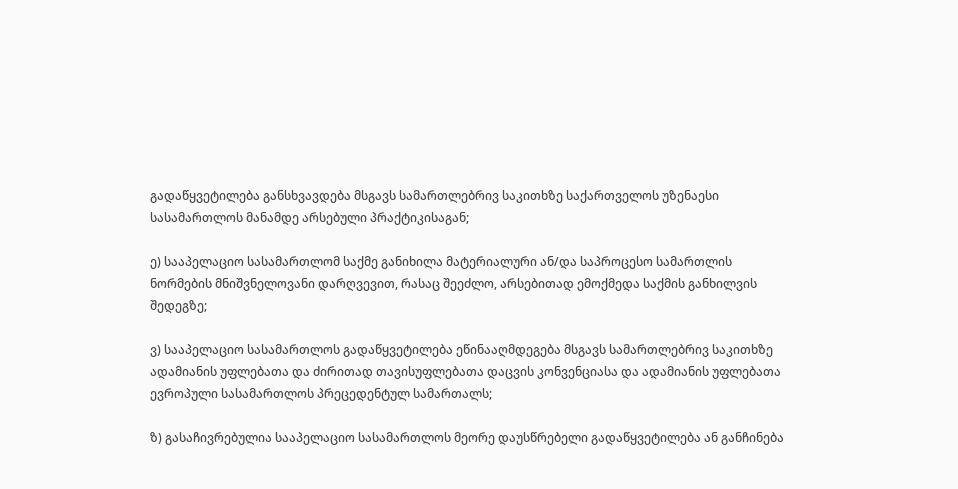გადაწყვეტილება განსხვავდება მსგავს სამართლებრივ საკითხზე საქართველოს უზენაესი სასამართლოს მანამდე არსებული პრაქტიკისაგან;

ე) სააპელაციო სასამართლომ საქმე განიხილა მატერიალური ან/და საპროცესო სამართლის ნორმების მნიშვნელოვანი დარღვევით, რასაც შეეძლო, არსებითად ემოქმედა საქმის განხილვის შედეგზე;

ვ) სააპელაციო სასამართლოს გადაწყვეტილება ეწინააღმდეგება მსგავს სამართლებრივ საკითხზე ადამიანის უფლებათა და ძირითად თავისუფლებათა დაცვის კონვენციასა და ადამიანის უფლებათა ევროპული სასამართლოს პრეცედენტულ სამართალს;

ზ) გასაჩივრებულია სააპელაციო სასამართლოს მეორე დაუსწრებელი გადაწყვეტილება ან განჩინება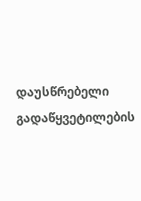დაუსწრებელი გადაწყვეტილების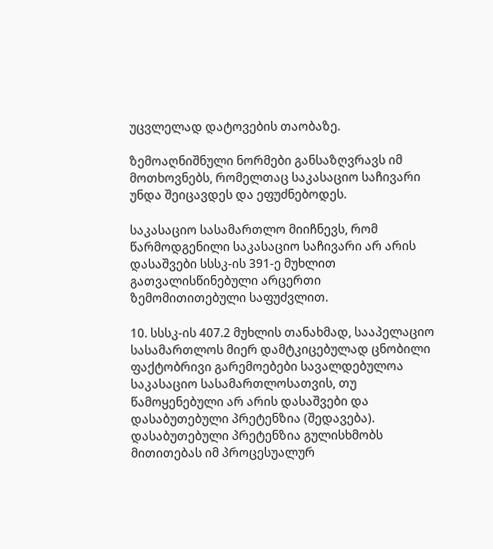უცვლელად დატოვების თაობაზე.

ზემოაღნიშნული ნორმები განსაზღვრავს იმ მოთხოვნებს, რომელთაც საკასაციო საჩივარი უნდა შეიცავდეს და ეფუძნებოდეს.

საკასაციო სასამართლო მიიჩნევს, რომ წარმოდგენილი საკასაციო საჩივარი არ არის დასაშვები სსსკ-ის 391-ე მუხლით გათვალისწინებული არცერთი ზემომითითებული საფუძვლით.

10. სსსკ-ის 407.2 მუხლის თანახმად, სააპელაციო სასამართლოს მიერ დამტკიცებულად ცნობილი ფაქტობრივი გარემოებები სავალდებულოა საკასაციო სასამართლოსათვის, თუ წამოყენებული არ არის დასაშვები და დასაბუთებული პრეტენზია (შედავება). დასაბუთებული პრეტენზია გულისხმობს მითითებას იმ პროცესუალურ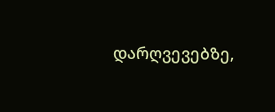დარღვევებზე,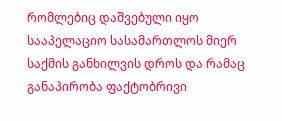რომლებიც დაშვებული იყო სააპელაციო სასამართლოს მიერ საქმის განხილვის დროს და რამაც განაპირობა ფაქტობრივი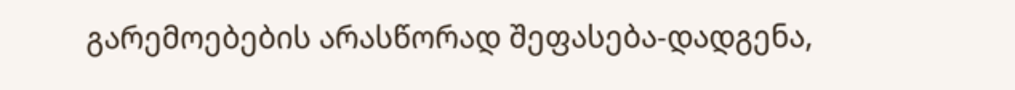გარემოებების არასწორად შეფასება-დადგენა,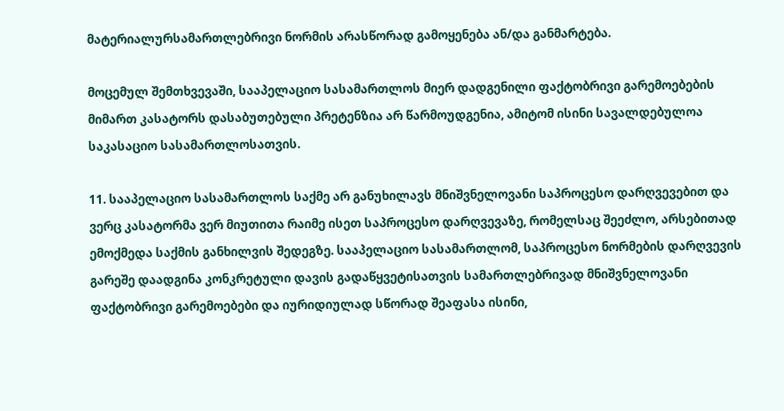მატერიალურსამართლებრივი ნორმის არასწორად გამოყენება ან/და განმარტება.

მოცემულ შემთხვევაში, სააპელაციო სასამართლოს მიერ დადგენილი ფაქტობრივი გარემოებების მიმართ კასატორს დასაბუთებული პრეტენზია არ წარმოუდგენია, ამიტომ ისინი სავალდებულოა საკასაციო სასამართლოსათვის.

11. სააპელაციო სასამართლოს საქმე არ განუხილავს მნიშვნელოვანი საპროცესო დარღვევებით და ვერც კასატორმა ვერ მიუთითა რაიმე ისეთ საპროცესო დარღვევაზე, რომელსაც შეეძლო, არსებითად ემოქმედა საქმის განხილვის შედეგზე. სააპელაციო სასამართლომ, საპროცესო ნორმების დარღვევის გარეშე დაადგინა კონკრეტული დავის გადაწყვეტისათვის სამართლებრივად მნიშვნელოვანი ფაქტობრივი გარემოებები და იურიდიულად სწორად შეაფასა ისინი,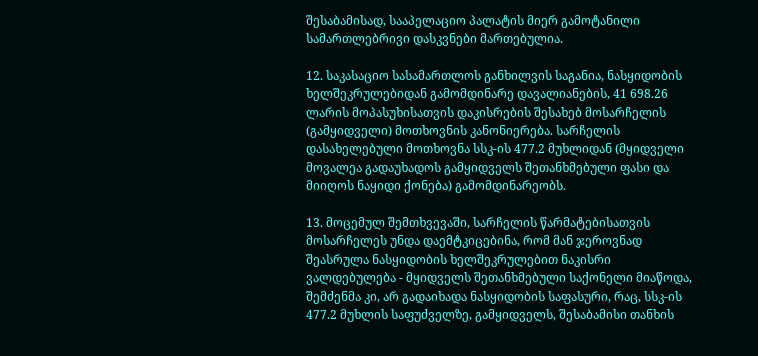შესაბამისად, სააპელაციო პალატის მიერ გამოტანილი სამართლებრივი დასკვნები მართებულია.

12. საკასაციო სასამართლოს განხილვის საგანია, ნასყიდობის ხელშეკრულებიდან გამომდინარე დავალიანების, 41 698.26 ლარის მოპასუხისათვის დაკისრების შესახებ მოსარჩელის (გამყიდველი) მოთხოვნის კანონიერება. სარჩელის დასახელებული მოთხოვნა სსკ-ის 477.2 მუხლიდან (მყიდველი მოვალეა გადაუხადოს გამყიდველს შეთანხმებული ფასი და მიიღოს ნაყიდი ქონება) გამომდინარეობს.

13. მოცემულ შემთხვევაში, სარჩელის წარმატებისათვის მოსარჩელეს უნდა დაემტკიცებინა, რომ მან ჯეროვნად შეასრულა ნასყიდობის ხელშეკრულებით ნაკისრი ვალდებულება - მყიდველს შეთანხმებული საქონელი მიაწოდა, შემძენმა კი, არ გადაიხადა ნასყიდობის საფასური, რაც, სსკ-ის 477.2 მუხლის საფუძველზე, გამყიდველს, შესაბამისი თანხის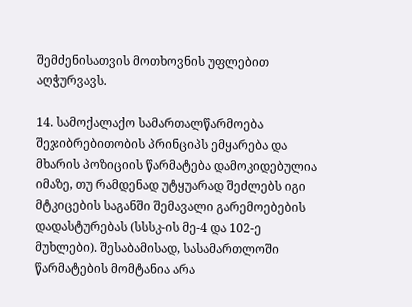შემძენისათვის მოთხოვნის უფლებით აღჭურვავს.

14. სამოქალაქო სამართალწარმოება შეჯიბრებითობის პრინციპს ემყარება და მხარის პოზიციის წარმატება დამოკიდებულია იმაზე, თუ რამდენად უტყუარად შეძლებს იგი მტკიცების საგანში შემავალი გარემოებების დადასტურებას (სსსკ-ის მე-4 და 102-ე მუხლები). შესაბამისად, სასამართლოში წარმატების მომტანია არა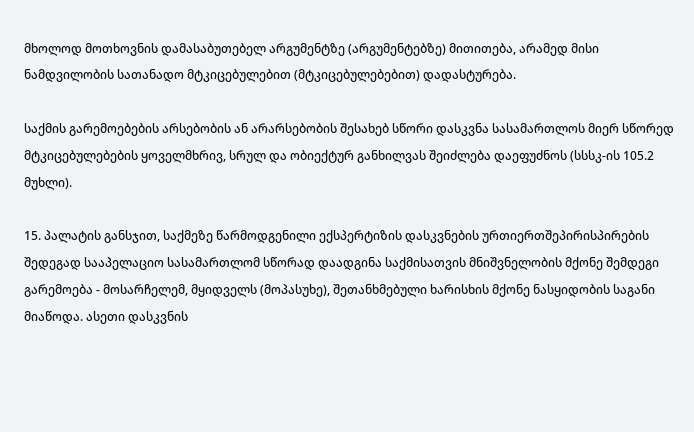მხოლოდ მოთხოვნის დამასაბუთებელ არგუმენტზე (არგუმენტებზე) მითითება, არამედ მისი ნამდვილობის სათანადო მტკიცებულებით (მტკიცებულებებით) დადასტურება.

საქმის გარემოებების არსებობის ან არარსებობის შესახებ სწორი დასკვნა სასამართლოს მიერ სწორედ მტკიცებულებების ყოველმხრივ, სრულ და ობიექტურ განხილვას შეიძლება დაეფუძნოს (სსსკ-ის 105.2 მუხლი).

15. პალატის განსჯით, საქმეზე წარმოდგენილი ექსპერტიზის დასკვნების ურთიერთშეპირისპირების შედეგად სააპელაციო სასამართლომ სწორად დაადგინა საქმისათვის მნიშვნელობის მქონე შემდეგი გარემოება - მოსარჩელემ, მყიდველს (მოპასუხე), შეთანხმებული ხარისხის მქონე ნასყიდობის საგანი მიაწოდა. ასეთი დასკვნის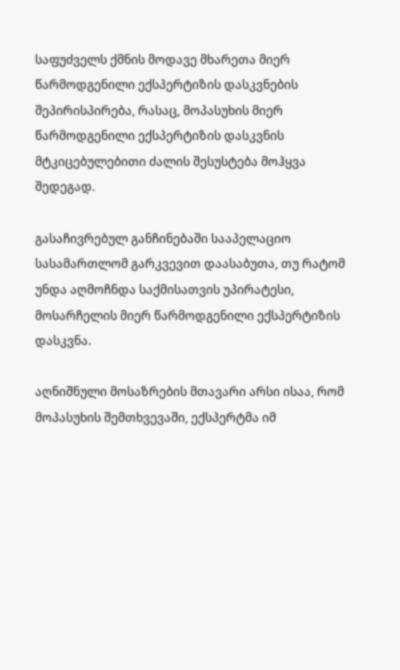საფუძველს ქმნის მოდავე მხარეთა მიერ წარმოდგენილი ექსპერტიზის დასკვნების შეპირისპირება, რასაც, მოპასუხის მიერ წარმოდგენილი ექსპერტიზის დასკვნის მტკიცებულებითი ძალის შესუსტება მოჰყვა შედეგად.

გასაჩივრებულ განჩინებაში სააპელაციო სასამართლომ გარკვევით დაასაბუთა, თუ რატომ უნდა აღმოჩნდა საქმისათვის უპირატესი, მოსარჩელის მიერ წარმოდგენილი ექსპერტიზის დასკვნა.

აღნიშნული მოსაზრების მთავარი არსი ისაა, რომ მოპასუხის შემთხვევაში, ექსპერტმა იმ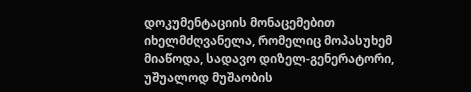დოკუმენტაციის მონაცემებით იხელმძღვანელა, რომელიც მოპასუხემ მიაწოდა, სადავო დიზელ-გენერატორი, უშუალოდ მუშაობის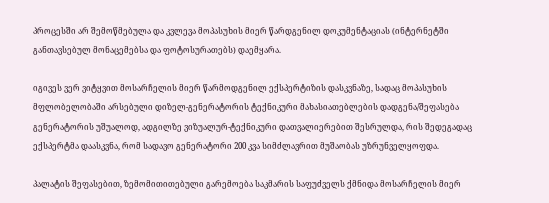პროცესში არ შემოწმებულა და კვლევა მოპასუხის მიერ წარდგენილ დოკუმენტაციას (ინტერნეტში განთავსებულ მონაცემებსა და ფოტოსურათებს) დაემყარა.

იგივეს ვერ ვიტყვით მოსარჩელის მიერ წარმოდგენილ ექსპერტიზის დასკვნაზე, სადაც მოპასუხის მფლობელობაში არსებული დიზელ-გენერატორის ტექნიკური მახასიათებლების დადგენა/შეფასება გენერატორის უშუალოდ, ადგილზე ვიზუალურ-ტექნიკური დათვალიერებით შესრულდა, რის შედეგადაც ექსპერტმა დაასკვნა, რომ სადავო გენერატორი 200 კვა სიმძლავრით მუშაობას უზრუნველყოფდა.

პალატის შეფასებით, ზემომითითებული გარემოება საკმარის საფუძველს ქმნიდა მოსარჩელის მიერ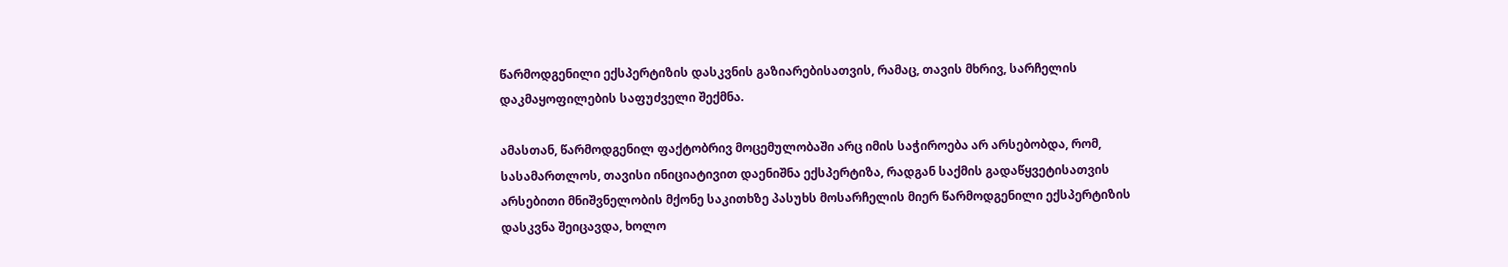წარმოდგენილი ექსპერტიზის დასკვნის გაზიარებისათვის, რამაც, თავის მხრივ, სარჩელის დაკმაყოფილების საფუძველი შექმნა.

ამასთან, წარმოდგენილ ფაქტობრივ მოცემულობაში არც იმის საჭიროება არ არსებობდა, რომ, სასამართლოს, თავისი ინიციატივით დაენიშნა ექსპერტიზა, რადგან საქმის გადაწყვეტისათვის არსებითი მნიშვნელობის მქონე საკითხზე პასუხს მოსარჩელის მიერ წარმოდგენილი ექსპერტიზის დასკვნა შეიცავდა, ხოლო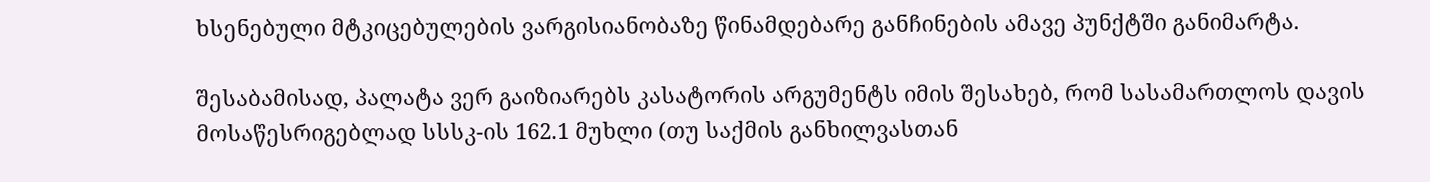ხსენებული მტკიცებულების ვარგისიანობაზე წინამდებარე განჩინების ამავე პუნქტში განიმარტა.

შესაბამისად, პალატა ვერ გაიზიარებს კასატორის არგუმენტს იმის შესახებ, რომ სასამართლოს დავის მოსაწესრიგებლად სსსკ-ის 162.1 მუხლი (თუ საქმის განხილვასთან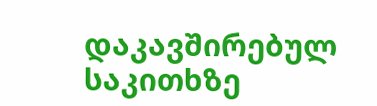დაკავშირებულ საკითხზე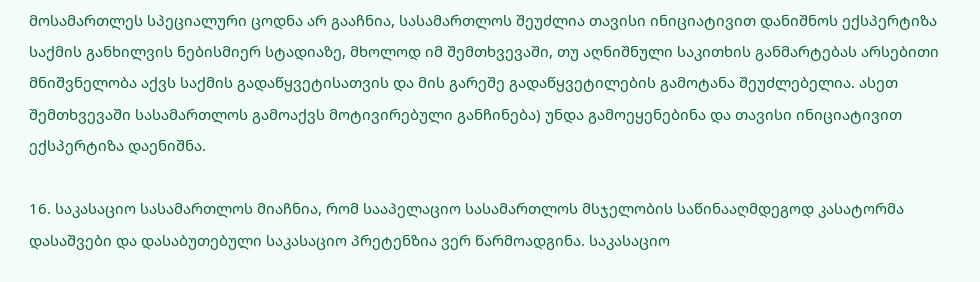მოსამართლეს სპეციალური ცოდნა არ გააჩნია, სასამართლოს შეუძლია თავისი ინიციატივით დანიშნოს ექსპერტიზა საქმის განხილვის ნებისმიერ სტადიაზე, მხოლოდ იმ შემთხვევაში, თუ აღნიშნული საკითხის განმარტებას არსებითი მნიშვნელობა აქვს საქმის გადაწყვეტისათვის და მის გარეშე გადაწყვეტილების გამოტანა შეუძლებელია. ასეთ შემთხვევაში სასამართლოს გამოაქვს მოტივირებული განჩინება) უნდა გამოეყენებინა და თავისი ინიციატივით ექსპერტიზა დაენიშნა.

16. საკასაციო სასამართლოს მიაჩნია, რომ სააპელაციო სასამართლოს მსჯელობის საწინააღმდეგოდ კასატორმა დასაშვები და დასაბუთებული საკასაციო პრეტენზია ვერ წარმოადგინა. საკასაციო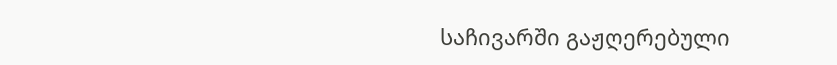საჩივარში გაჟღერებული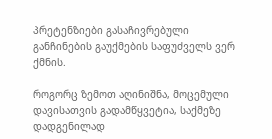პრეტენზიები გასაჩივრებული განჩინების გაუქმების საფუძველს ვერ ქმნის.

როგორც ზემოთ აღინიშნა, მოცემული დავისათვის გადამწყვეტია, საქმეზე დადგენილად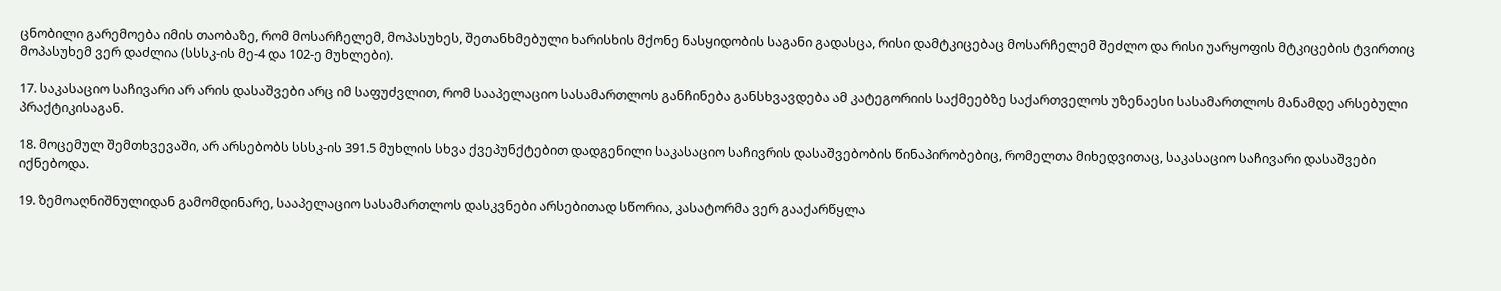ცნობილი გარემოება იმის თაობაზე, რომ მოსარჩელემ, მოპასუხეს, შეთანხმებული ხარისხის მქონე ნასყიდობის საგანი გადასცა, რისი დამტკიცებაც მოსარჩელემ შეძლო და რისი უარყოფის მტკიცების ტვირთიც მოპასუხემ ვერ დაძლია (სსსკ-ის მე-4 და 102-ე მუხლები).

17. საკასაციო საჩივარი არ არის დასაშვები არც იმ საფუძვლით, რომ სააპელაციო სასამართლოს განჩინება განსხვავდება ამ კატეგორიის საქმეებზე საქართველოს უზენაესი სასამართლოს მანამდე არსებული პრაქტიკისაგან.

18. მოცემულ შემთხვევაში, არ არსებობს სსსკ-ის 391.5 მუხლის სხვა ქვეპუნქტებით დადგენილი საკასაციო საჩივრის დასაშვებობის წინაპირობებიც, რომელთა მიხედვითაც, საკასაციო საჩივარი დასაშვები იქნებოდა.

19. ზემოაღნიშნულიდან გამომდინარე, სააპელაციო სასამართლოს დასკვნები არსებითად სწორია, კასატორმა ვერ გააქარწყლა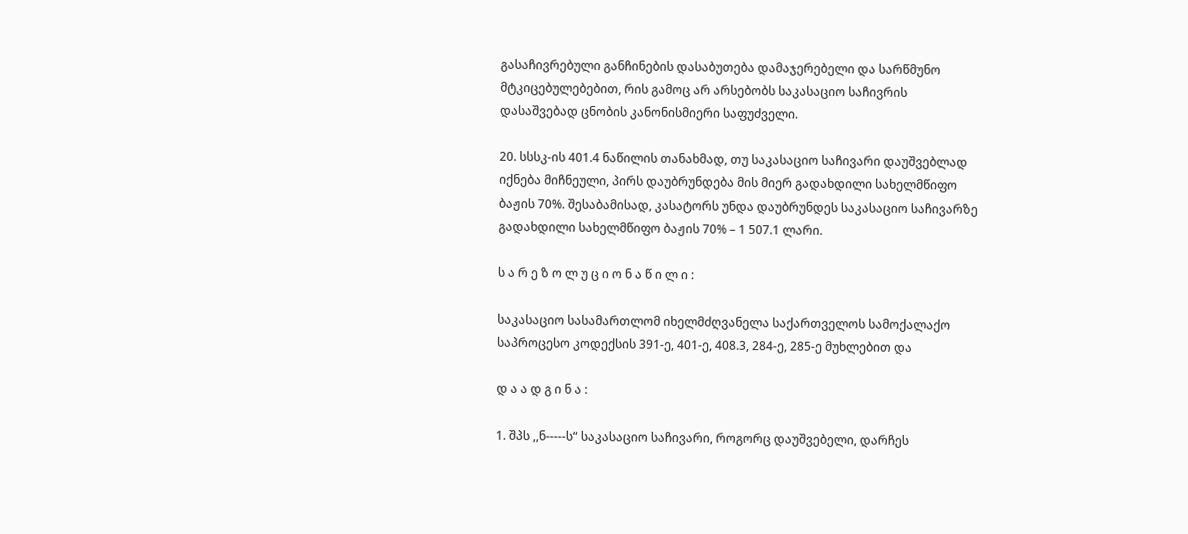გასაჩივრებული განჩინების დასაბუთება დამაჯერებელი და სარწმუნო მტკიცებულებებით, რის გამოც არ არსებობს საკასაციო საჩივრის დასაშვებად ცნობის კანონისმიერი საფუძველი.

20. სსსკ-ის 401.4 ნაწილის თანახმად, თუ საკასაციო საჩივარი დაუშვებლად იქნება მიჩნეული, პირს დაუბრუნდება მის მიერ გადახდილი სახელმწიფო ბაჟის 70%. შესაბამისად, კასატორს უნდა დაუბრუნდეს საკასაციო საჩივარზე გადახდილი სახელმწიფო ბაჟის 70% – 1 507.1 ლარი.

ს ა რ ე ზ ო ლ უ ც ი ო ნ ა წ ი ლ ი :

საკასაციო სასამართლომ იხელმძღვანელა საქართველოს სამოქალაქო საპროცესო კოდექსის 391-ე, 401-ე, 408.3, 284-ე, 285-ე მუხლებით და

დ ა ა დ გ ი ნ ა :

1. შპს ,,ნ-----ს“ საკასაციო საჩივარი, როგორც დაუშვებელი, დარჩეს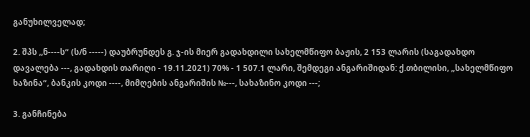განუხილველად;

2. შპს ,,ნ----ს“ (ს/ნ -----) დაუბრუნდეს გ. ჯ-ის მიერ გადახდილი სახელმწიფო ბაჟის, 2 153 ლარის (საგადახდო დავალება ---, გადახდის თარიღი - 19.11.2021) 70% - 1 507.1 ლარი, შემდეგი ანგარიშიდან: ქ.თბილისი, „სახელმწიფო ხაზინა“, ბანკის კოდი ----, მიმღების ანგარიშის №---, სახაზინო კოდი ---;

3. განჩინება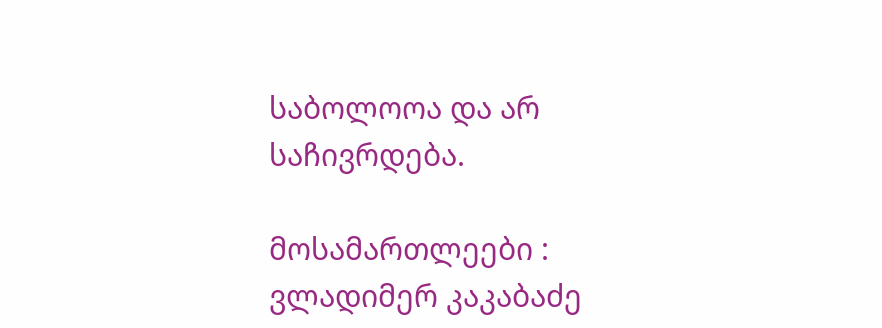საბოლოოა და არ საჩივრდება.

მოსამართლეები : ვლადიმერ კაკაბაძე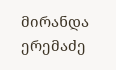მირანდა ერემაძე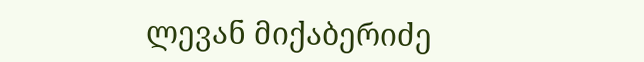ლევან მიქაბერიძე